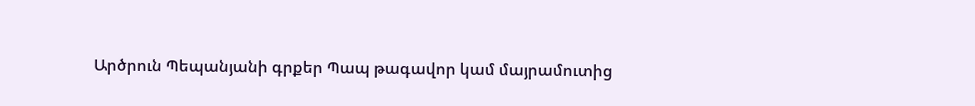Արծրուն Պեպանյանի գրքեր Պապ թագավոր կամ մայրամուտից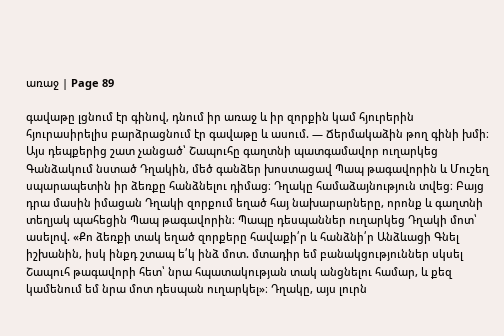առաջ | Page 89

գավաթը լցնում էր գինով, դնում իր առաջ և իր զորքին կամ հյուրերին հյուրասիրելիս բարձրացնում էր գավաթը և ասում. — Ճերմակաձին թող գինի խմի։ Այս դեպքերից շատ չանցած՝ Շապուհը գաղտնի պատգամավոր ուղարկեց Գանձակում նստած Դղակին, մեծ գանձեր խոստացավ Պապ թագավորին և Մուշեղ սպարապետին իր ձեռքը հանձնելու դիմաց։ Դղակը համաձայնություն տվեց։ Բայց դրա մասին իմացան Դղակի զորքում եղած հայ նախարարները, որոնք և գաղտնի տեղյակ պահեցին Պապ թագավորին։ Պապը դեսպաններ ուղարկեց Դղակի մոտ՝ ասելով. «Քո ձեռքի տակ եղած զորքերը հավաքի՛ր և հանձնի՛ր Անձևացի Գնել իշխանին, իսկ ինքդ շտապ ե՛կ ինձ մոտ. մտադիր եմ բանակցություններ սկսել Շապուհ թագավորի հետ՝ նրա հպատակության տակ անցնելու համար, և քեզ կամենում եմ նրա մոտ դեսպան ուղարկել»։ Դղակը, այս լուրն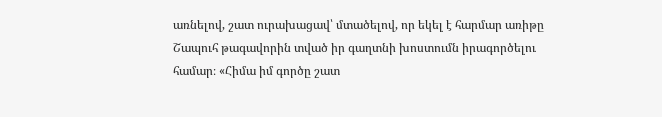առնելով, շատ ուրախացավ՝ մտածելով, որ եկել է հարմար առիթը Շապուհ թագավորին տված իր գաղտնի խոստումն իրագործելու համար։ «Հիմա իմ գործը շատ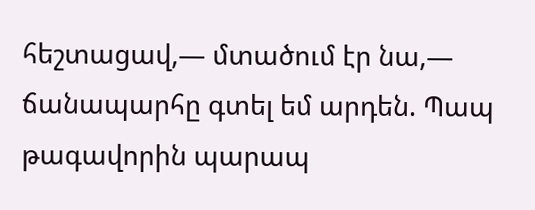հեշտացավ,— մտածում էր նա,— ճանապարհը գտել եմ արդեն. Պապ թագավորին պարապ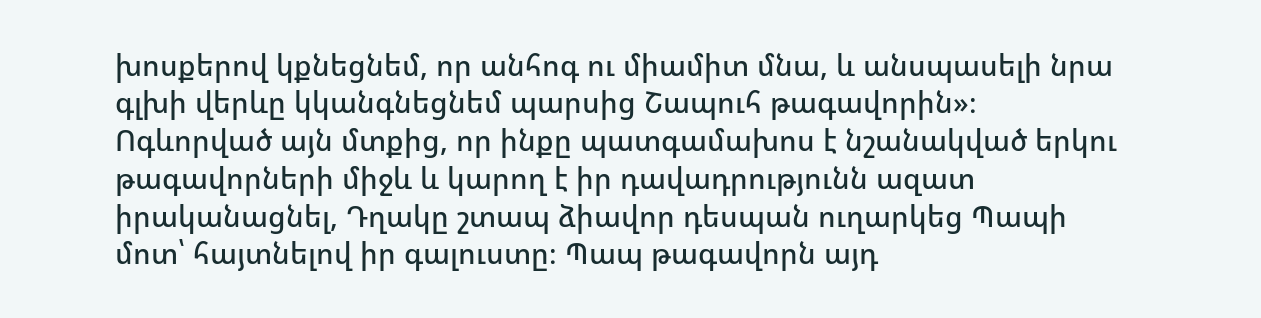խոսքերով կքնեցնեմ, որ անհոգ ու միամիտ մնա, և անսպասելի նրա գլխի վերևը կկանգնեցնեմ պարսից Շապուհ թագավորին»։ Ոգևորված այն մտքից, որ ինքը պատգամախոս է նշանակված երկու թագավորների միջև և կարող է իր դավադրությունն ազատ իրականացնել, Դղակը շտապ ձիավոր դեսպան ուղարկեց Պապի մոտ՝ հայտնելով իր գալուստը։ Պապ թագավորն այդ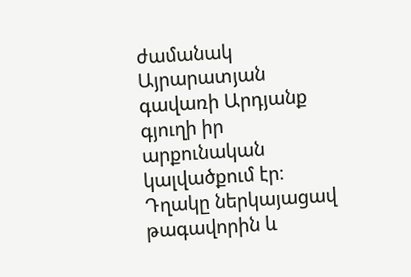ժամանակ Այրարատյան գավառի Արդյանք գյուղի իր արքունական կալվածքում էր։ Դղակը ներկայացավ թագավորին և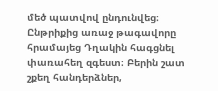մեծ պատվով ընդունվեց։ Ընթրիքից առաջ թագավորը հրամայեց Դղակին հագցնել փառահեղ զգեստ։ Բերին շատ շքեղ հանդերձներ,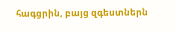հագցրին, բայց զգեստներն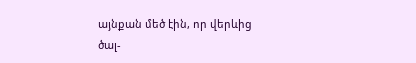այնքան մեծ էին, որ վերևից ծալ-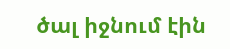ծալ իջնում էին